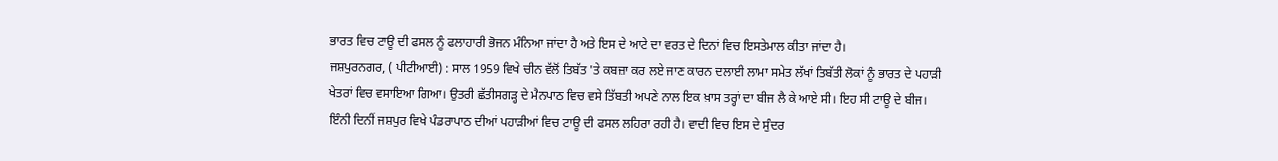ਭਾਰਤ ਵਿਚ ਟਾਊ ਦੀ ਫਸਲ ਨੂੰ ਫਲਾਹਾਰੀ ਭੋਜਨ ਮੰਨਿਆ ਜਾਂਦਾ ਹੈ ਅਤੇ ਇਸ ਦੇ ਆਟੇ ਦਾ ਵਰਤ ਦੇ ਦਿਨਾਂ ਵਿਚ ਇਸਤੇਮਾਲ ਕੀਤਾ ਜਾਂਦਾ ਹੈ।
ਜਸ਼ਪੁਰਨਗਰ, ( ਪੀਟੀਆਈ) : ਸਾਲ 1959 ਵਿਖੇ ਚੀਨ ਵੱਲੋਂ ਤਿਬੱਤ 'ਤੇ ਕਬਜ਼ਾ ਕਰ ਲਏ ਜਾਣ ਕਾਰਨ ਦਲਾਈ ਲਾਮਾ ਸਮੇਤ ਲੱਖਾਂ ਤਿਬੱਤੀ ਲੋਕਾਂ ਨੂੰ ਭਾਰਤ ਦੇ ਪਹਾੜੀ ਖੇਤਰਾਂ ਵਿਚ ਵਸਾਇਆ ਗਿਆ। ਉਤਰੀ ਛੱਤੀਸਗੜ੍ਹ ਦੇ ਮੈਨਪਾਠ ਵਿਚ ਵਸੇ ਤਿੱਬਤੀ ਅਪਣੇ ਨਾਲ ਇਕ ਖ਼ਾਸ ਤਰ੍ਹਾਂ ਦਾ ਬੀਜ ਲੈ ਕੇ ਆਏ ਸੀ। ਇਹ ਸੀ ਟਾਊ ਦੇ ਬੀਜ। ਇੰਨੀ ਦਿਨੀਂ ਜਸ਼ਪੁਰ ਵਿਖੇ ਪੰਡਰਾਪਾਠ ਦੀਆਂ ਪਹਾੜੀਆਂ ਵਿਚ ਟਾਊ ਦੀ ਫਸਲ ਲਹਿਰਾ ਰਹੀ ਹੈ। ਵਾਦੀ ਵਿਚ ਇਸ ਦੇ ਸੁੰਦਰ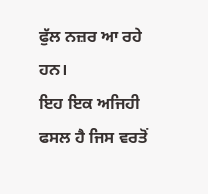ਫੁੱਲ ਨਜ਼ਰ ਆ ਰਹੇ ਹਨ।
ਇਹ ਇਕ ਅਜਿਹੀ ਫਸਲ ਹੈ ਜਿਸ ਵਰਤੋਂ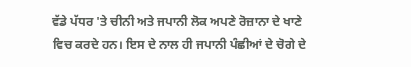ਵੱਡੇ ਪੱਧਰ 'ਤੇ ਚੀਨੀ ਅਤੇ ਜਪਾਨੀ ਲੋਕ ਅਪਣੇ ਰੋਜ਼ਾਨਾ ਦੇ ਖਾਣੇ ਵਿਚ ਕਰਦੇ ਹਨ। ਇਸ ਦੇ ਨਾਲ ਹੀ ਜਪਾਨੀ ਪੰਛੀਆਂ ਦੇ ਚੋਗੇ ਦੇ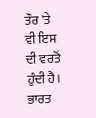ਤੌਰ 'ਤੇ ਵੀ ਇਸ ਦੀ ਵਰਤੋਂ ਹੁੰਦੀ ਹੈ। ਭਾਰਤ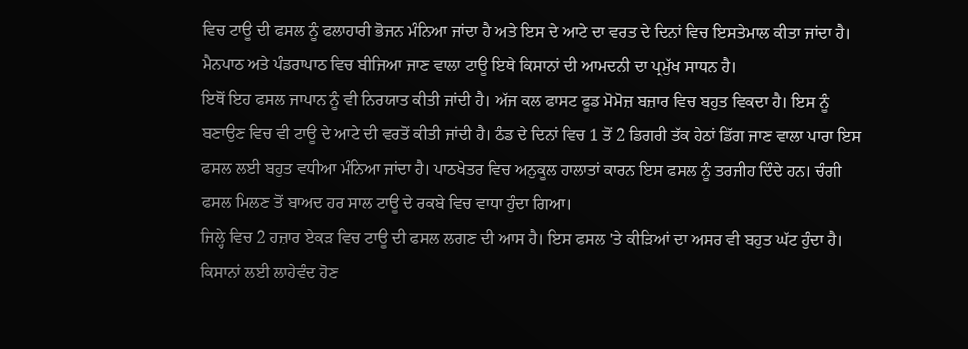ਵਿਚ ਟਾਊ ਦੀ ਫਸਲ ਨੂੰ ਫਲਾਹਾਰੀ ਭੋਜਨ ਮੰਨਿਆ ਜਾਂਦਾ ਹੈ ਅਤੇ ਇਸ ਦੇ ਆਟੇ ਦਾ ਵਰਤ ਦੇ ਦਿਨਾਂ ਵਿਚ ਇਸਤੇਮਾਲ ਕੀਤਾ ਜਾਂਦਾ ਹੈ। ਮੈਨਪਾਠ ਅਤੇ ਪੰਡਰਾਪਾਠ ਵਿਚ ਬੀਜਿਆ ਜਾਣ ਵਾਲਾ ਟਾਊ ਇਥੇ ਕਿਸਾਨਾਂ ਦੀ ਆਮਦਨੀ ਦਾ ਪ੍ਰਮੁੱਖ ਸਾਧਨ ਹੈ।
ਇਥੋਂ ਇਹ ਫਸਲ ਜਾਪਾਨ ਨੂੰ ਵੀ ਨਿਰਯਾਤ ਕੀਤੀ ਜਾਂਦੀ ਹੈ। ਅੱਜ ਕਲ ਫਾਸਟ ਫੂਡ ਮੋਮੋਜ਼ ਬਜ਼ਾਰ ਵਿਚ ਬਹੁਤ ਵਿਕਦਾ ਹੈ। ਇਸ ਨੂੰ ਬਣਾਉਣ ਵਿਚ ਵੀ ਟਾਊ ਦੇ ਆਟੇ ਦੀ ਵਰਤੋਂ ਕੀਤੀ ਜਾਂਦੀ ਹੈ। ਠੰਡ ਦੇ ਦਿਨਾਂ ਵਿਚ 1 ਤੋਂ 2 ਡਿਗਰੀ ਤੱਕ ਹੇਠਾਂ ਡਿੱਗ ਜਾਣ ਵਾਲਾ ਪਾਰਾ ਇਸ ਫਸਲ ਲਈ ਬਹੁਤ ਵਧੀਆ ਮੰਨਿਆ ਜਾਂਦਾ ਹੈ। ਪਾਠਖੇਤਰ ਵਿਚ ਅਨੁਕੂਲ ਹਾਲਾਤਾਂ ਕਾਰਨ ਇਸ ਫਸਲ ਨੂੰ ਤਰਜੀਹ ਦਿੰਦੇ ਹਨ। ਚੰਗੀ ਫਸਲ ਮਿਲਣ ਤੋਂ ਬਾਅਦ ਹਰ ਸਾਲ ਟਾਊ ਦੇ ਰਕਬੇ ਵਿਚ ਵਾਧਾ ਹੁੰਦਾ ਗਿਆ।
ਜਿਲ੍ਹੇ ਵਿਚ 2 ਹਜ਼ਾਰ ਏਕੜ ਵਿਚ ਟਾਊ ਦੀ ਫਸਲ ਲਗਣ ਦੀ ਆਸ ਹੈ। ਇਸ ਫਸਲ 'ਤੇ ਕੀੜਿਆਂ ਦਾ ਅਸਰ ਵੀ ਬਹੁਤ ਘੱਟ ਹੁੰਦਾ ਹੈ। ਕਿਸਾਨਾਂ ਲਈ ਲਾਹੇਵੰਦ ਹੋਣ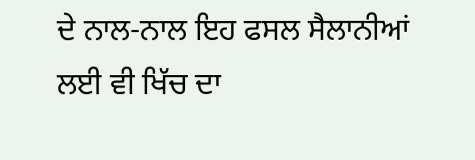ਦੇ ਨਾਲ-ਨਾਲ ਇਹ ਫਸਲ ਸੈਲਾਨੀਆਂ ਲਈ ਵੀ ਖਿੱਚ ਦਾ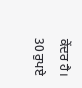ਕੇਂਦਰ ਹੈ। 30 ਰੁਪਏ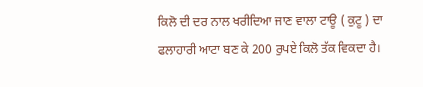ਕਿਲੋ ਦੀ ਦਰ ਨਾਲ ਖਰੀਦਿਆ ਜਾਣ ਵਾਲਾ ਟਾਊ ( ਕੁਟੂ ) ਦਾ ਫਲਾਹਾਰੀ ਆਟਾ ਬਣ ਕੇ 200 ਰੁਪਏ ਕਿਲੋ ਤੱਕ ਵਿਕਦਾ ਹੈ।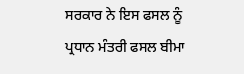ਸਰਕਾਰ ਨੇ ਇਸ ਫਸਲ ਨੂੰ ਪ੍ਰਧਾਨ ਮੰਤਰੀ ਫਸਲ ਬੀਮਾ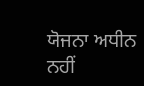ਯੋਜਨਾ ਅਧੀਨ ਨਹੀਂ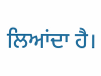ਲਿਆਂਦਾ ਹੈ।